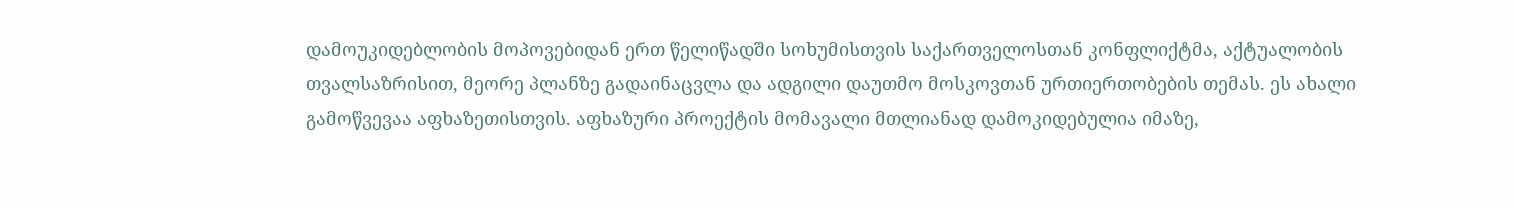დამოუკიდებლობის მოპოვებიდან ერთ წელიწადში სოხუმისთვის საქართველოსთან კონფლიქტმა, აქტუალობის თვალსაზრისით, მეორე პლანზე გადაინაცვლა და ადგილი დაუთმო მოსკოვთან ურთიერთობების თემას. ეს ახალი გამოწვევაა აფხაზეთისთვის. აფხაზური პროექტის მომავალი მთლიანად დამოკიდებულია იმაზე,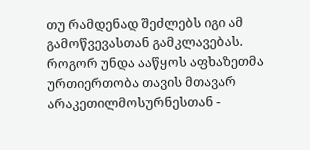თუ რამდენად შეძლებს იგი ამ გამოწვევასთან გამკლავებას.
როგორ უნდა ააწყოს აფხაზეთმა ურთიერთობა თავის მთავარ არაკეთილმოსურნესთან -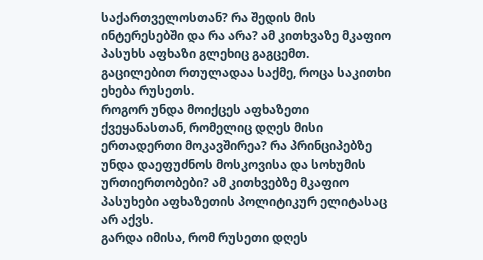საქართველოსთან? რა შედის მის ინტერესებში და რა არა? ამ კითხვაზე მკაფიო პასუხს აფხაზი გლეხიც გაგცემთ.
გაცილებით რთულადაა საქმე, როცა საკითხი ეხება რუსეთს.
როგორ უნდა მოიქცეს აფხაზეთი ქვეყანასთან, რომელიც დღეს მისი ერთადერთი მოკავშირეა? რა პრინციპებზე უნდა დაეფუძნოს მოსკოვისა და სოხუმის ურთიერთობები? ამ კითხვებზე მკაფიო პასუხები აფხაზეთის პოლიტიკურ ელიტასაც არ აქვს.
გარდა იმისა, რომ რუსეთი დღეს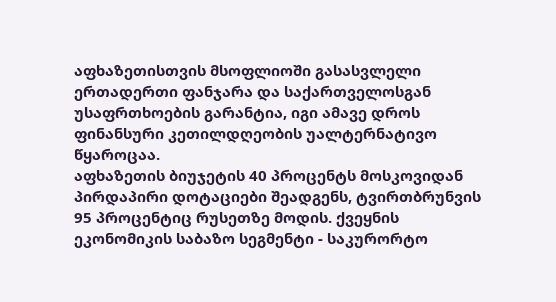აფხაზეთისთვის მსოფლიოში გასასვლელი ერთადერთი ფანჯარა და საქართველოსგან უსაფრთხოების გარანტია, იგი ამავე დროს ფინანსური კეთილდღეობის უალტერნატივო წყაროცაა.
აფხაზეთის ბიუჯეტის 40 პროცენტს მოსკოვიდან პირდაპირი დოტაციები შეადგენს, ტვირთბრუნვის 95 პროცენტიც რუსეთზე მოდის. ქვეყნის ეკონომიკის საბაზო სეგმენტი - საკურორტო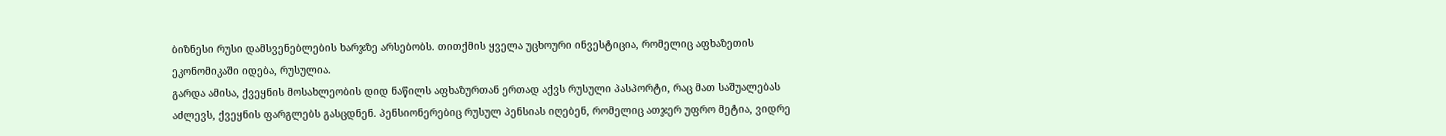ბიზნესი რუსი დამსვენებლების ხარჯზე არსებობს. თითქმის ყველა უცხოური ინვესტიცია, რომელიც აფხაზეთის ეკონომიკაში იდება, რუსულია.
გარდა ამისა, ქვეყნის მოსახლეობის დიდ ნაწილს აფხაზურთან ერთად აქვს რუსული პასპორტი, რაც მათ საშუალებას აძლევს, ქვეყნის ფარგლებს გასცდნენ. პენსიონერებიც რუსულ პენსიას იღებენ, რომელიც ათჯერ უფრო მეტია, ვიდრე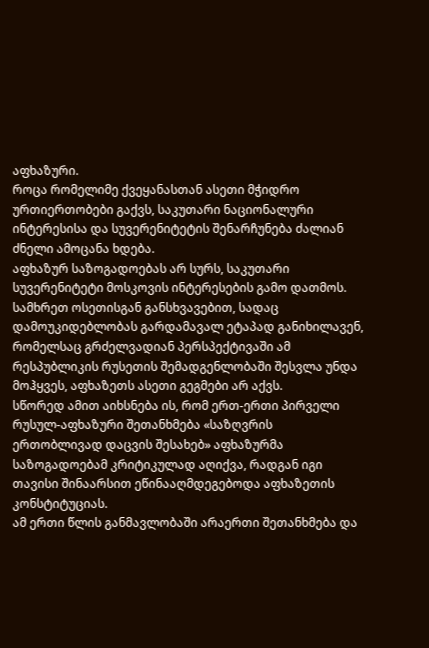აფხაზური.
როცა რომელიმე ქვეყანასთან ასეთი მჭიდრო ურთიერთობები გაქვს, საკუთარი ნაციონალური ინტერესისა და სუვერენიტეტის შენარჩუნება ძალიან ძნელი ამოცანა ხდება.
აფხაზურ საზოგადოებას არ სურს, საკუთარი სუვერენიტეტი მოსკოვის ინტერესების გამო დათმოს.
სამხრეთ ოსეთისგან განსხვავებით, სადაც დამოუკიდებლობას გარდამავალ ეტაპად განიხილავენ, რომელსაც გრძელვადიან პერსპექტივაში ამ რესპუბლიკის რუსეთის შემადგენლობაში შესვლა უნდა მოჰყვეს, აფხაზეთს ასეთი გეგმები არ აქვს.
სწორედ ამით აიხსნება ის, რომ ერთ-ერთი პირველი რუსულ-აფხაზური შეთანხმება «საზღვრის ერთობლივად დაცვის შესახებ» აფხაზურმა საზოგადოებამ კრიტიკულად აღიქვა, რადგან იგი თავისი შინაარსით ეწინააღმდეგებოდა აფხაზეთის კონსტიტუციას.
ამ ერთი წლის განმავლობაში არაერთი შეთანხმება და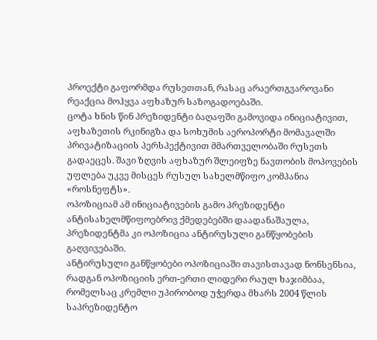პროექტი გაფორმდა რუსეთთან, რასაც არაერთგვაროვანი რეაქცია მოჰყვა აფხაზურ საზოგადოებაში.
ცოტა ხნის წინ პრეზიდენტი ბაღაფში გამოვიდა ინიციატივით, აფხაზეთის რკინიგზა და სოხუმის აეროპორტი მომავალში პრივატიზაციის პერსპექტივით მმართველობაში რუსეთს გადაეცეს. შავი ზღვის აფხაზურ შლეიფზე ნავთობის მოპოვების უფლება უკვე მისცეს რუსულ სახელმწიფო კომპანია «როსნეფტს».
ოპოზიციამ ამ ინიციატივების გამო პრეზიდენტი ანტისახელმწიფოებრივ ქმედებებში დაადანაშაულა, პრეზიდენტმა კი ოპოზიცია ანტირუსული განწყობების გაღვივებაში.
ანტირუსული განწყობები ოპოზიციაში თავისთავად ნონსენსია, რადგან ოპოზიციის ერთ-ერთი ლიდერი რაულ ხაჯიმბაა, რომელსაც კრემლი უპირობოდ უჭერდა მხარს 2004 წლის საპრეზიდენტო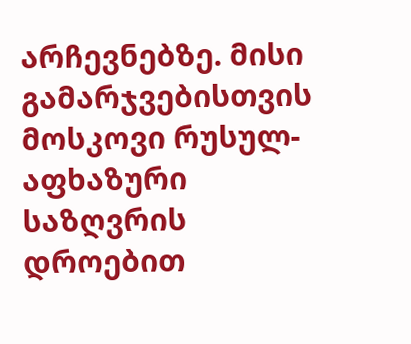არჩევნებზე. მისი გამარჯვებისთვის მოსკოვი რუსულ-აფხაზური საზღვრის დროებით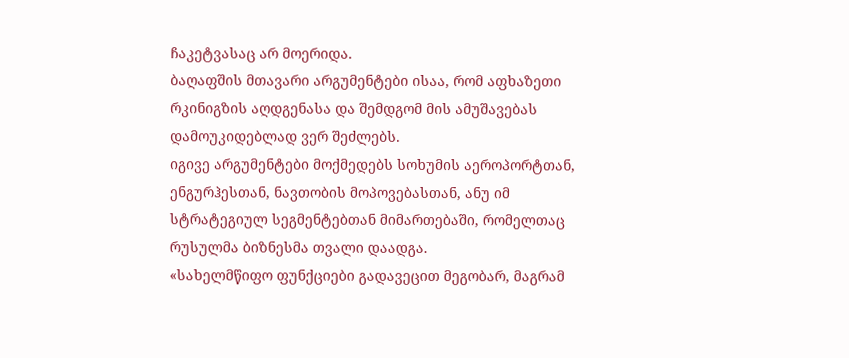ჩაკეტვასაც არ მოერიდა.
ბაღაფშის მთავარი არგუმენტები ისაა, რომ აფხაზეთი რკინიგზის აღდგენასა და შემდგომ მის ამუშავებას დამოუკიდებლად ვერ შეძლებს.
იგივე არგუმენტები მოქმედებს სოხუმის აეროპორტთან, ენგურჰესთან, ნავთობის მოპოვებასთან, ანუ იმ სტრატეგიულ სეგმენტებთან მიმართებაში, რომელთაც რუსულმა ბიზნესმა თვალი დაადგა.
«სახელმწიფო ფუნქციები გადავეცით მეგობარ, მაგრამ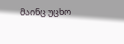მაინც უცხო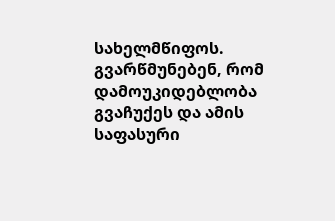სახელმწიფოს. გვარწმუნებენ, რომ დამოუკიდებლობა გვაჩუქეს და ამის საფასური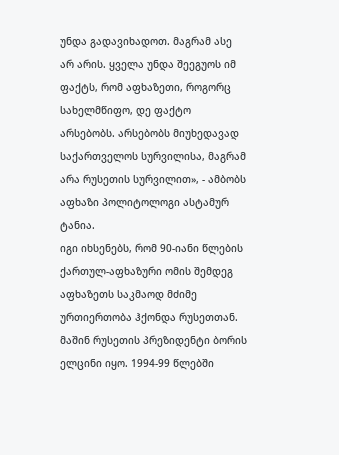უნდა გადავიხადოთ. მაგრამ ასე არ არის. ყველა უნდა შეეგუოს იმ ფაქტს, რომ აფხაზეთი, როგორც სახელმწიფო, დე ფაქტო არსებობს. არსებობს მიუხედავად საქართველოს სურვილისა, მაგრამ არა რუსეთის სურვილით», - ამბობს აფხაზი პოლიტოლოგი ასტამურ ტანია.
იგი იხსენებს, რომ 90-იანი წლების ქართულ-აფხაზური ომის შემდეგ აფხაზეთს საკმაოდ მძიმე ურთიერთობა ჰქონდა რუსეთთან. მაშინ რუსეთის პრეზიდენტი ბორის ელცინი იყო. 1994-99 წლებში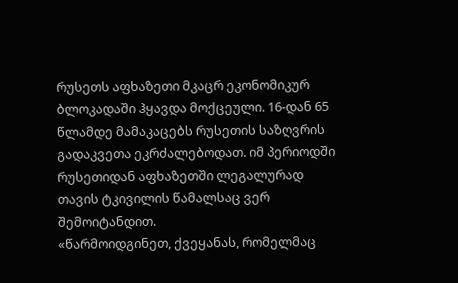რუსეთს აფხაზეთი მკაცრ ეკონომიკურ ბლოკადაში ჰყავდა მოქცეული. 16-დან 65 წლამდე მამაკაცებს რუსეთის საზღვრის გადაკვეთა ეკრძალებოდათ. იმ პერიოდში რუსეთიდან აფხაზეთში ლეგალურად თავის ტკივილის წამალსაც ვერ შემოიტანდით.
«წარმოიდგინეთ, ქვეყანას, რომელმაც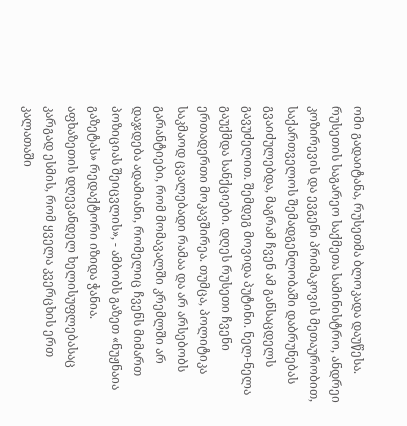ომი გადაიტანა, რუსეთმა ბლოკადა დაუწესა. რუსეთის საგარეო საქმეთა სამინისტრო, ანდრეი კოზირევის და ევგენი პრიმაკოვის მეთაურობით, საქართველოს შემადგენლობაში დაბრუნებას გვაიძულებდა, მაგრამ ჩვენ ამ განსაცდელს გავუძელით. შემდეგ მოვიდა პუტინი. ნელ-ნელა გაუქმდა სანქციები. დღეს რუსეთი ჩვენი ერთადერთი მოკავშირეა. თუმცა, პოლიტიკა საკმაოდ ცვალებადი რამაა და არ არსებობს გარანტიები, რომ მომავალში კრემლში არ დაჯდება ადამიანი, რომელიც ჩვენს მიმართ პოზიციას შეიცვლის», - ამბობს გაზეთ «ნუჟნაია გაზეტას» რედაქტორი იზიდა ჭანია.
აფხაზეთის დღევანდელ ხელისუფლებასაც კარგად ესმის, რომ ყველა კვერცხის ერთ კალათაში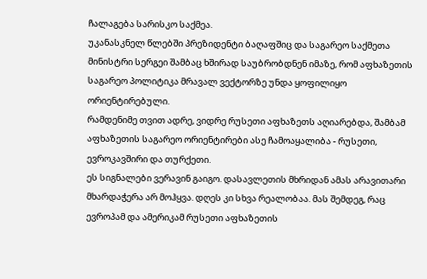ჩალაგება სარისკო საქმეა.
უკანასკნელ წლებში პრეზიდენტი ბაღაფშიც და საგარეო საქმეთა მინისტრი სერგეი შამბაც ხშირად საუბრობდნენ იმაზე, რომ აფხაზეთის საგარეო პოლიტიკა მრავალ ვექტორზე უნდა ყოფილიყო ორიენტირებული.
რამდენიმე თვით ადრე, ვიდრე რუსეთი აფხაზეთს აღიარებდა, შამბამ აფხაზეთის საგარეო ორიენტირები ასე ჩამოაყალიბა - რუსეთი, ევროკავშირი და თურქეთი.
ეს სიგნალები ვერავინ გაიგო. დასავლეთის მხრიდან ამას არავითარი მხარდაჭერა არ მოჰყვა. დღეს კი სხვა რეალობაა. მას შემდეგ, რაც ევროპამ და ამერიკამ რუსეთი აფხაზეთის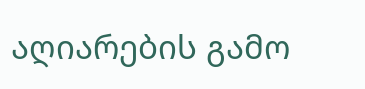აღიარების გამო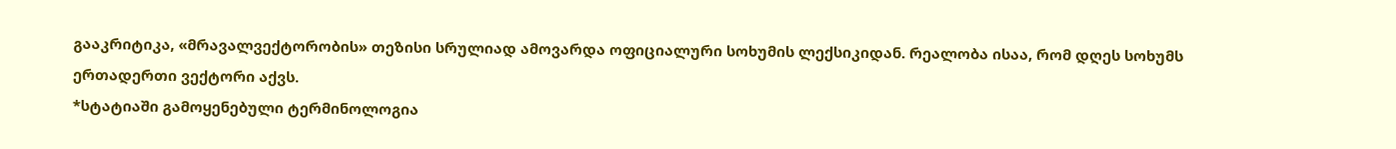გააკრიტიკა, «მრავალვექტორობის» თეზისი სრულიად ამოვარდა ოფიციალური სოხუმის ლექსიკიდან. რეალობა ისაა, რომ დღეს სოხუმს ერთადერთი ვექტორი აქვს.
*სტატიაში გამოყენებული ტერმინოლოგია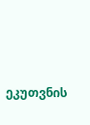ეკუთვნის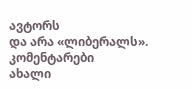ავტორს
და არა «ლიბერალს».
კომენტარები
ახალი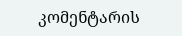კომენტარის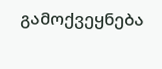გამოქვეყნება